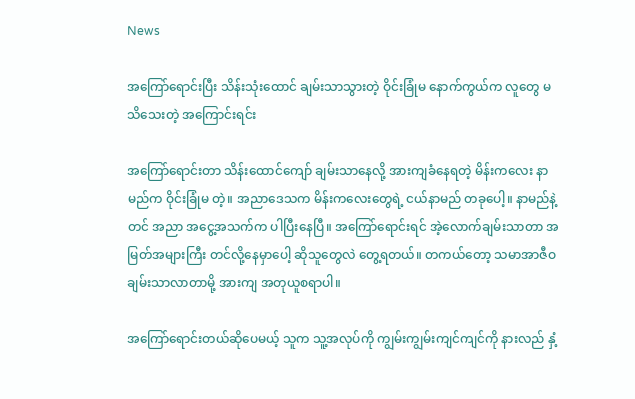News

အကြော်ရောင်းပြီး သိန်းသုံးထောင် ချမ်းသာသွားတဲ့ ဝိုင်းခြုံမ နောက်ကွယ်က လူတွေ မသိသေးတဲ့ အကြောင်းရင်း

အကြော်ရောင်းတာ သိန်းထောင်ကျော် ချမ်းသာနေလို့ အားကျခံနေရတဲ့ မိန်းကလေး နာမည်က ဝိုင်းခြုံမ တဲ့။ အညာဒေသက မိန်းကလေး‌တွေရဲ့ ငယ်နာမည် တခုပေါ့။ နာမည်နဲ့တင် အညာ အငွေ့အသက်က ပါပြီးနေပြီ။ အကြော်ရောင်းရင် အဲ့လောက်ချမ်းသာတာ အမြတ်အများကြီး တင်လို့နေမှာပေါ့ ဆိုသူတွေလဲ တွေ့ရတယ်။ တကယ်တော့ သမာအာဇီဝ ချမ်းသာလာတာမို့ အားကျ အတုယူစရာပါ။

အကြော်ရောင်းတယ်ဆိုပေမယ့် သူက သူ့အလုပ်ကို ကျွမ်းကျွမ်းကျင်ကျင်ကို နားလည် နှံ့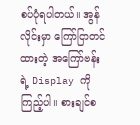စပ်ပုံရပါတယ်။ အွန်လိုင်းမှာ ကြော်ငြာတင်ထားတဲ့ အကြော်ဗန်းရဲ့ Display ကို ကြည့်ပါ။ စားချင်စ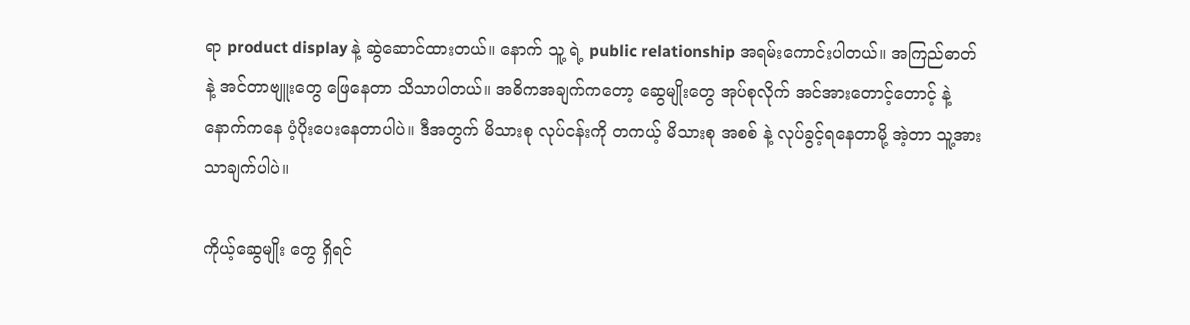ရာ product display နဲ့ ဆွဲဆောင်ထားတယ်။ နောက် သူ့ ရဲ့ public relationship အရမ်းကောင်းပါတယ်။ အကြည်ဓာတ်နဲ့ အင်တာဗျူးတွေ ဖြေနေတာ သိသာပါတယ်။ အဓိကအချက်ကတော့ ဆွေမျိုးတွေ အုပ်စုလိုက် အင်အားတောင့်တောင့် နဲ့ နောက်ကနေ ပံ့ပိုးပေးနေတာပါပဲ။ ဒီအတွက် မိသားစု လုပ်ငန်းကို တကယ့် မိသားစု အစစ် နဲ့ လုပ်ခွင့်ရနေတာမို့ အဲ့တာ သူ့အားသာချက်ပါပဲ။

ကိုယ့်ဆွေမျိုး တွေ ရှိရင်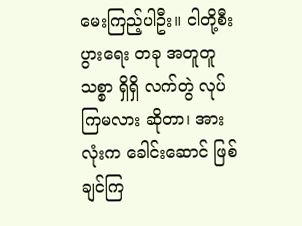မေးကြည့်ပါဦး။ ငါတို့စီးပွားရေး တခု အတူတူ သစ္စာ ရှိရှိ လက်တွဲ လုပ်ကြမလား ဆိုတာ၊ အားလုံးက ခေါင်းဆောင် ဖြစ်ချင်ကြ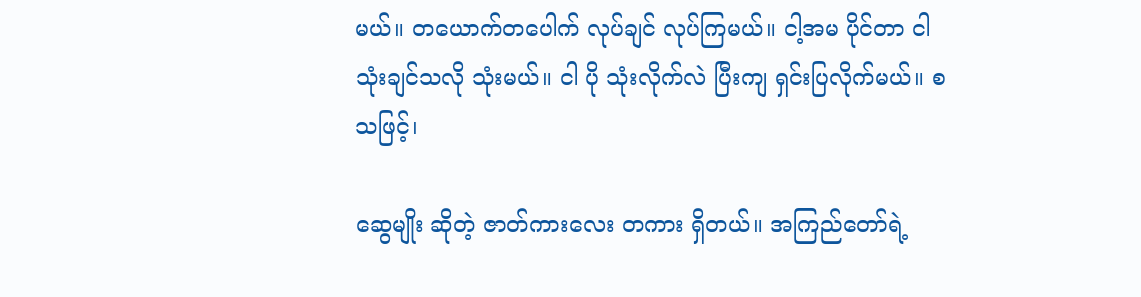မယ်။ တယောက်တပေါက် လုပ်ချင် လုပ်ကြမယ်။ ငါ့အမ ပိုင်တာ ငါ သုံးချင်သလို သုံးမယ်။ ငါ ပို သုံးလိုက်လဲ ပြီးကျ ရှင်းပြလိုက်မယ်။ စသဖြင့်၊

ဆွေမျိုး ဆိုတဲ့ ဇာတ်ကားလေး တကား ရှိတယ်။ အကြည်တော်ရဲ့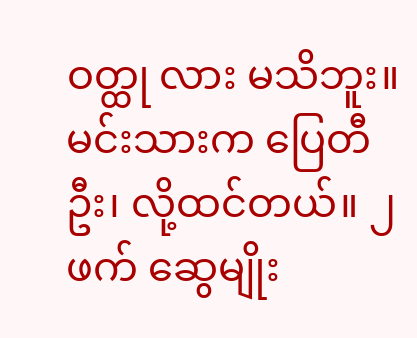ဝတ္ထု လား မသိဘူး။ မင်းသားက ပြေတီဦး၊ လို့ထင်တယ်။ ၂ ဖက် ဆွေမျိုး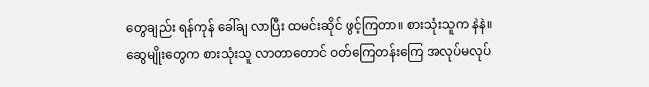တွေချည်း ရန်ကုန် ခေါ်ချ လာပြီး ထမင်းဆိုင် ဖွင့်ကြတာ။ စားသုံးသူက နဲနဲ။ ဆွေမျိုးတွေက စားသုံးသူ လာတာတောင် ဝတ်ကြေတန်းကြေ အလုပ်မလုပ်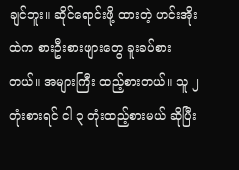ချင်ဘူး။ ဆိုင်ရောင်းဖို့ ထားတဲ့ ဟင်းအိုးထဲက စားဦးစားဖျားတွေ ခူးခပ်စားတယ်။ အများကြီး ထည့်စားတယ်။ သူ ၂ တုံးစားရင် ငါ ၃ တုံးထည့်စားမယ် ဆိုပြီး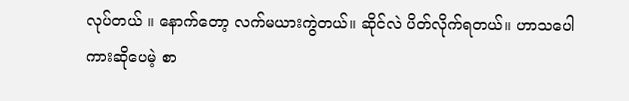လုပ်တယ် ။ နောက်တော့ လက်မယားကွဲတယ်။ ဆိုင်လဲ ပိတ်လိုက်ရတယ်။ ဟာသပေါ ကားဆိုပေမဲ့ စာ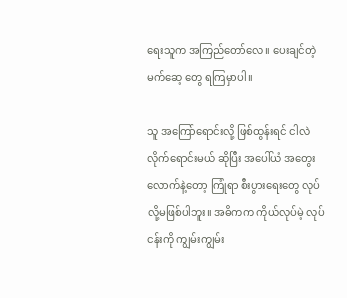ရေးသူက အကြည်တော်လေ။ ပေးချင်တဲ့ မက်ဆေ့ တွေ ရကြမှာပါ။

သူ အကြော်ရောင်းလို့ ဖြစ်ထွန်းရင် ငါလဲ လိုက်ရောင်းမယ် ဆိုပြီး အပေါ်ယံ အတွေးလောက်နဲ့တော့ ကြုံရာ စီးပွားရေးတွေ လုပ်လို့မဖြစ်ပါဘူး။ အဓိကက ကိုယ်လုပ်မဲ့ လုပ်ငန်းကို ကျွမ်းကျွမ်း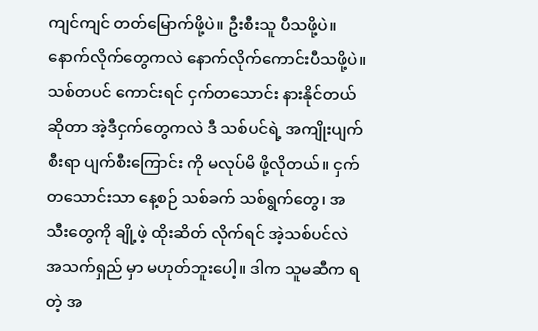ကျင်ကျင် တတ်မြောက်ဖို့ပဲ။ ဦးစီးသူ ပီသဖို့ပဲ။ နောက်လိုက်တွေကလဲ နောက်လိုက်ကောင်းပီသဖို့ပဲ။ သစ်တပင် ကောင်းရင် ငှက်တသောင်း နားနိုင်တယ်ဆိုတာ အဲ့ဒီငှက်တွေကလဲ ဒီ သစ်ပင်ရဲ့ အကျိုးပျက်စီးရာ ပျက်စီးကြောင်း ကို မလုပ်မိ ဖို့လိုတယ်။ ငှက်တသောင်းသာ နေ့စဉ် သစ်ခက် သစ်ရွက်တွေ၊ အသီးတွေကို ချို့ဖဲ့ ထိုးဆိတ် လိုက်ရင် အဲ့သစ်ပင်လဲ အသက်ရှည် မှာ မဟုတ်ဘူးပေါ့။ ဒါက သူမဆီက ရတဲ့ အ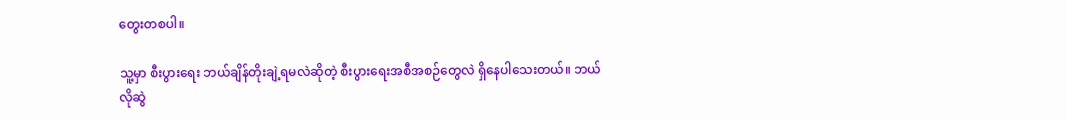တွေးတစပါ။

သူ့မှာ စီးပွားရေး ဘယ်ချိန်တိုးချဲ့ရမလဲဆိုတဲ့ စီးပွားရေးအစီအစဉ်တွေလဲ ရှိနေပါသေးတယ်။ ဘယ်လိုဆွဲ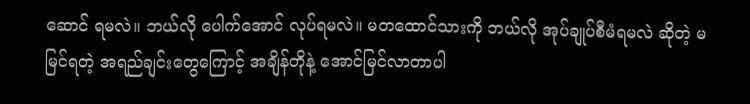ဆောင် ရမလဲ။ ဘယ်လို ပေါက်အောင် လုပ်ရမလဲ။ မတထောင်သားကို ဘယ်လို အုပ်ချုပ်စီမံရမလဲ ဆိုတဲ့ မမြင်ရတဲ့ အရည်ချင်းတွေကြောင့် အချိန်တိုနဲ့ အောင်မြင်လာတာပါ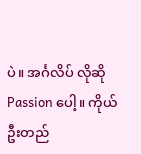ပဲ။ အင်္ဂလိပ် လိုဆို Passion ပေါ့။ ကိုယ်ဦးတည်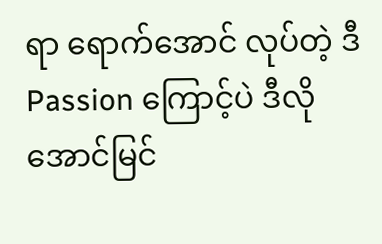ရာ ရောက်အောင် လုပ်တဲ့ ဒီ Passion ကြောင့်ပဲ ဒီလို အောင်မြင်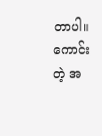တာပါ။ ကောင်းတဲ့ အ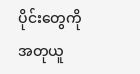ပိုင်းတွေကို အတုယူ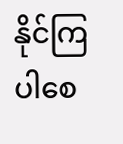နိုင်ကြပါ‌စေ